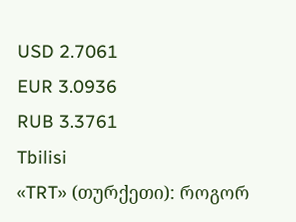USD 2.7061
EUR 3.0936
RUB 3.3761
Tbilisi
«TRT» (თურქეთი): როგორ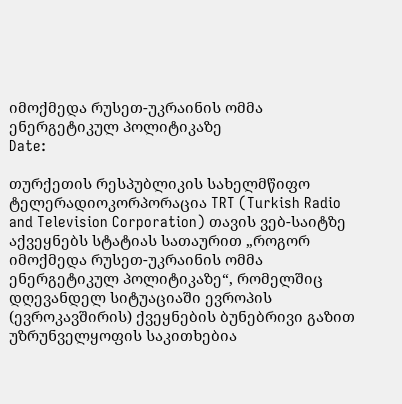იმოქმედა რუსეთ-უკრაინის ომმა ენერგეტიკულ პოლიტიკაზე
Date:

თურქეთის რესპუბლიკის სახელმწიფო ტელერადიოკორპორაცია TRT (Turkish Radio and Television Corporation) თავის ვებ-საიტზე აქვეყნებს სტატიას სათაურით „როგორ იმოქმედა რუსეთ-უკრაინის ომმა ენერგეტიკულ პოლიტიკაზე“, რომელშიც დღევანდელ სიტუაციაში ევროპის (ევროკავშირის) ქვეყნების ბუნებრივი გაზით უზრუნველყოფის საკითხებია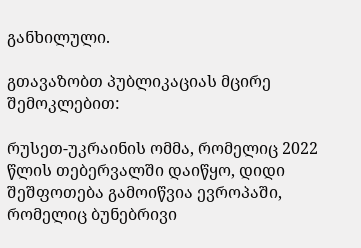განხილული.

გთავაზობთ პუბლიკაციას მცირე შემოკლებით:

რუსეთ-უკრაინის ომმა, რომელიც 2022 წლის თებერვალში დაიწყო, დიდი შეშფოთება გამოიწვია ევროპაში, რომელიც ბუნებრივი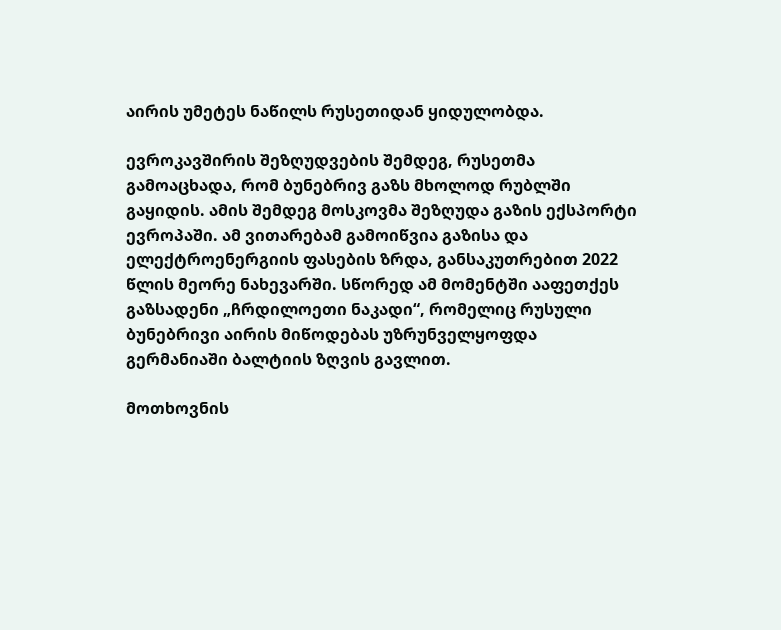აირის უმეტეს ნაწილს რუსეთიდან ყიდულობდა.

ევროკავშირის შეზღუდვების შემდეგ, რუსეთმა გამოაცხადა, რომ ბუნებრივ გაზს მხოლოდ რუბლში გაყიდის. ამის შემდეგ მოსკოვმა შეზღუდა გაზის ექსპორტი ევროპაში. ამ ვითარებამ გამოიწვია გაზისა და ელექტროენერგიის ფასების ზრდა, განსაკუთრებით 2022 წლის მეორე ნახევარში. სწორედ ამ მომენტში ააფეთქეს გაზსადენი „ჩრდილოეთი ნაკადი“, რომელიც რუსული ბუნებრივი აირის მიწოდებას უზრუნველყოფდა გერმანიაში ბალტიის ზღვის გავლით.

მოთხოვნის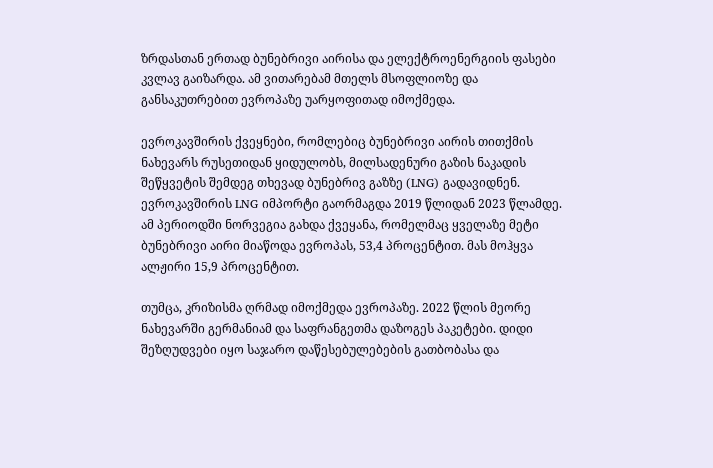ზრდასთან ერთად ბუნებრივი აირისა და ელექტროენერგიის ფასები კვლავ გაიზარდა. ამ ვითარებამ მთელს მსოფლიოზე და განსაკუთრებით ევროპაზე უარყოფითად იმოქმედა.

ევროკავშირის ქვეყნები, რომლებიც ბუნებრივი აირის თითქმის ნახევარს რუსეთიდან ყიდულობს, მილსადენური გაზის ნაკადის შეწყვეტის შემდეგ თხევად ბუნებრივ გაზზე (LNG) გადავიდნენ. ევროკავშირის LNG იმპორტი გაორმაგდა 2019 წლიდან 2023 წლამდე. ამ პერიოდში ნორვეგია გახდა ქვეყანა, რომელმაც ყველაზე მეტი ბუნებრივი აირი მიაწოდა ევროპას, 53,4 პროცენტით. მას მოჰყვა ალჟირი 15,9 პროცენტით.

თუმცა, კრიზისმა ღრმად იმოქმედა ევროპაზე. 2022 წლის მეორე ნახევარში გერმანიამ და საფრანგეთმა დაზოგეს პაკეტები. დიდი შეზღუდვები იყო საჯარო დაწესებულებების გათბობასა და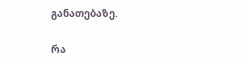განათებაზე.

რა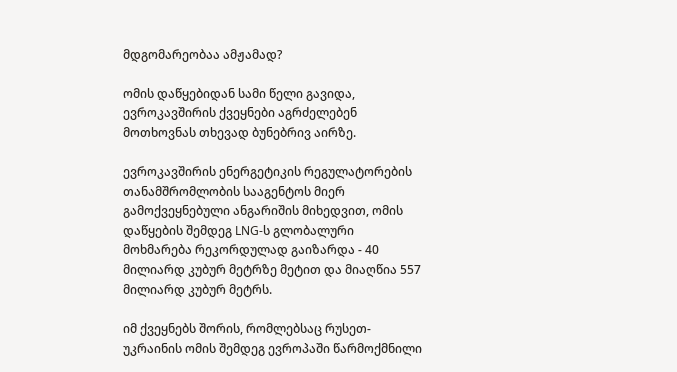მდგომარეობაა ამჟამად?

ომის დაწყებიდან სამი წელი გავიდა, ევროკავშირის ქვეყნები აგრძელებენ მოთხოვნას თხევად ბუნებრივ აირზე.

ევროკავშირის ენერგეტიკის რეგულატორების თანამშრომლობის სააგენტოს მიერ გამოქვეყნებული ანგარიშის მიხედვით, ომის დაწყების შემდეგ LNG-ს გლობალური მოხმარება რეკორდულად გაიზარდა - 40 მილიარდ კუბურ მეტრზე მეტით და მიაღწია 557 მილიარდ კუბურ მეტრს.

იმ ქვეყნებს შორის, რომლებსაც რუსეთ-უკრაინის ომის შემდეგ ევროპაში წარმოქმნილი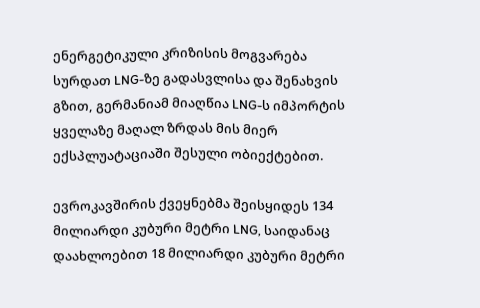ენერგეტიკული კრიზისის მოგვარება სურდათ LNG-ზე გადასვლისა და შენახვის გზით, გერმანიამ მიაღწია LNG-ს იმპორტის ყველაზე მაღალ ზრდას მის მიერ ექსპლუატაციაში შესული ობიექტებით.

ევროკავშირის ქვეყნებმა შეისყიდეს 134 მილიარდი კუბური მეტრი LNG, საიდანაც დაახლოებით 18 მილიარდი კუბური მეტრი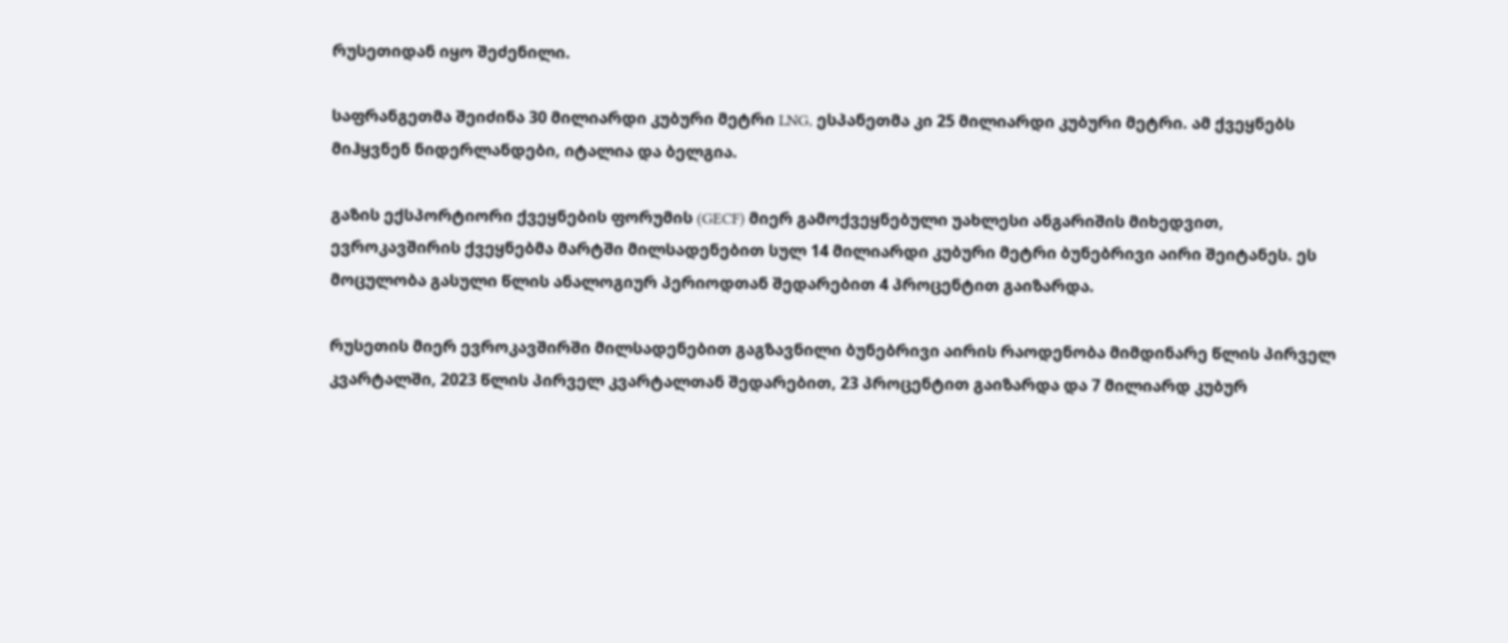რუსეთიდან იყო შეძენილი.

საფრანგეთმა შეიძინა 30 მილიარდი კუბური მეტრი LNG, ესპანეთმა კი 25 მილიარდი კუბური მეტრი. ამ ქვეყნებს მიჰყვნენ ნიდერლანდები, იტალია და ბელგია.

გაზის ექსპორტიორი ქვეყნების ფორუმის (GECF) მიერ გამოქვეყნებული უახლესი ანგარიშის მიხედვით, ევროკავშირის ქვეყნებმა მარტში მილსადენებით სულ 14 მილიარდი კუბური მეტრი ბუნებრივი აირი შეიტანეს. ეს მოცულობა გასული წლის ანალოგიურ პერიოდთან შედარებით 4 პროცენტით გაიზარდა.

რუსეთის მიერ ევროკავშირში მილსადენებით გაგზავნილი ბუნებრივი აირის რაოდენობა მიმდინარე წლის პირველ კვარტალში, 2023 წლის პირველ კვარტალთან შედარებით, 23 პროცენტით გაიზარდა და 7 მილიარდ კუბურ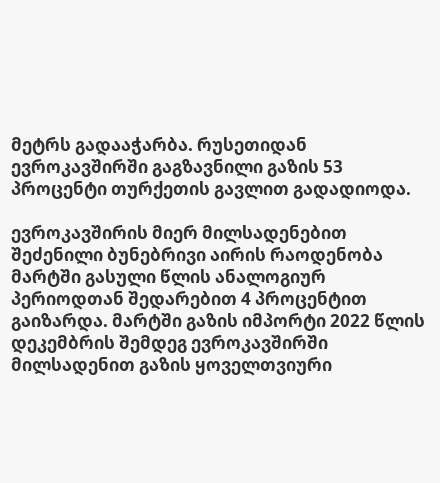მეტრს გადააჭარბა. რუსეთიდან ევროკავშირში გაგზავნილი გაზის 53 პროცენტი თურქეთის გავლით გადადიოდა.

ევროკავშირის მიერ მილსადენებით შეძენილი ბუნებრივი აირის რაოდენობა მარტში გასული წლის ანალოგიურ პერიოდთან შედარებით 4 პროცენტით გაიზარდა. მარტში გაზის იმპორტი 2022 წლის დეკემბრის შემდეგ ევროკავშირში მილსადენით გაზის ყოველთვიური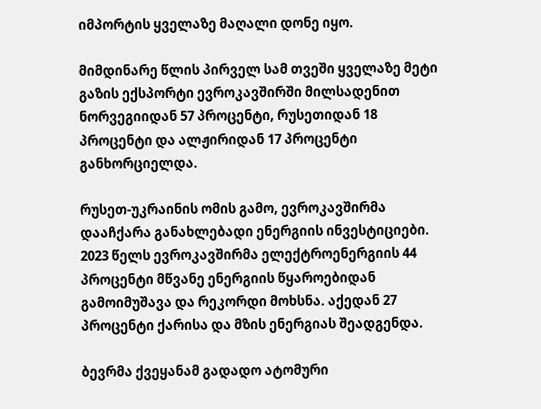იმპორტის ყველაზე მაღალი დონე იყო.

მიმდინარე წლის პირველ სამ თვეში ყველაზე მეტი გაზის ექსპორტი ევროკავშირში მილსადენით ნორვეგიიდან 57 პროცენტი, რუსეთიდან 18 პროცენტი და ალჟირიდან 17 პროცენტი განხორციელდა.

რუსეთ-უკრაინის ომის გამო, ევროკავშირმა დააჩქარა განახლებადი ენერგიის ინვესტიციები. 2023 წელს ევროკავშირმა ელექტროენერგიის 44 პროცენტი მწვანე ენერგიის წყაროებიდან გამოიმუშავა და რეკორდი მოხსნა. აქედან 27 პროცენტი ქარისა და მზის ენერგიას შეადგენდა.

ბევრმა ქვეყანამ გადადო ატომური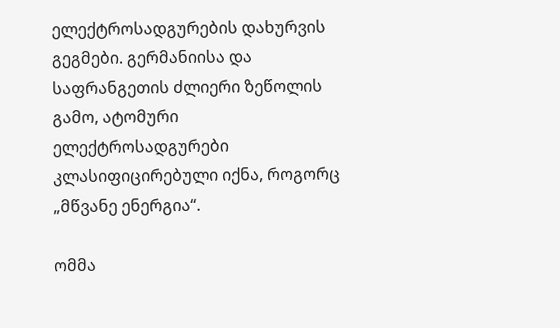ელექტროსადგურების დახურვის გეგმები. გერმანიისა და საფრანგეთის ძლიერი ზეწოლის გამო, ატომური ელექტროსადგურები კლასიფიცირებული იქნა, როგორც „მწვანე ენერგია“.

ომმა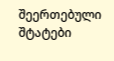შეერთებული შტატები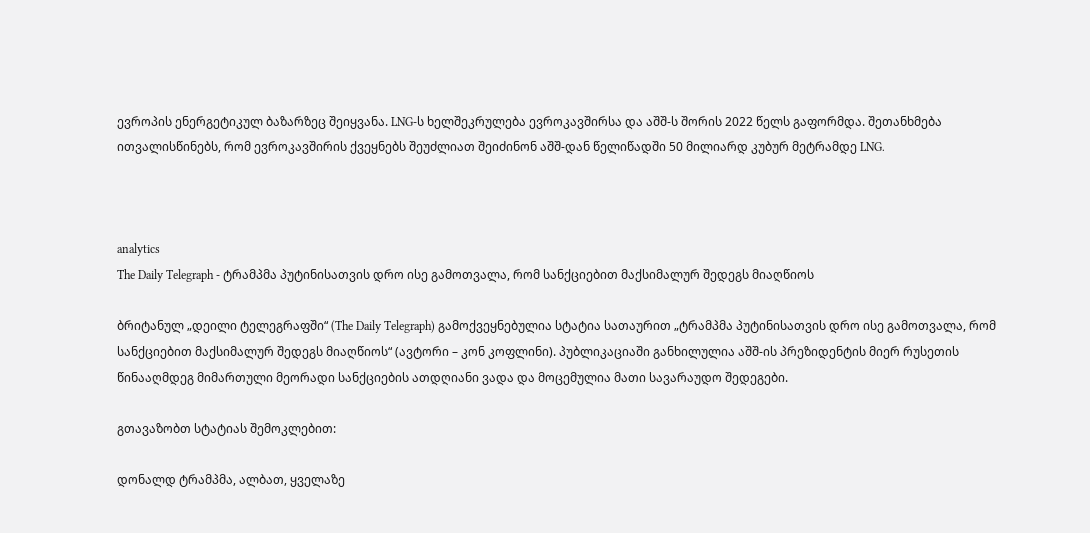ევროპის ენერგეტიკულ ბაზარზეც შეიყვანა. LNG-ს ხელშეკრულება ევროკავშირსა და აშშ-ს შორის 2022 წელს გაფორმდა. შეთანხმება ითვალისწინებს, რომ ევროკავშირის ქვეყნებს შეუძლიათ შეიძინონ აშშ-დან წელიწადში 50 მილიარდ კუბურ მეტრამდე LNG.



analytics
The Daily Telegraph - ტრამპმა პუტინისათვის დრო ისე გამოთვალა, რომ სანქციებით მაქსიმალურ შედეგს მიაღწიოს

ბრიტანულ „დეილი ტელეგრაფში“ (The Daily Telegraph) გამოქვეყნებულია სტატია სათაურით „ტრამპმა პუტინისათვის დრო ისე გამოთვალა, რომ სანქციებით მაქსიმალურ შედეგს მიაღწიოს“ (ავტორი – კონ კოფლინი). პუბლიკაციაში განხილულია აშშ-ის პრეზიდენტის მიერ რუსეთის წინააღმდეგ მიმართული მეორადი სანქციების ათდღიანი ვადა და მოცემულია მათი სავარაუდო შედეგები.

გთავაზობთ სტატიას შემოკლებით:

დონალდ ტრამპმა, ალბათ, ყველაზე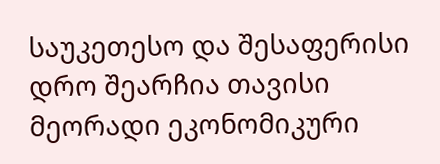საუკეთესო და შესაფერისი დრო შეარჩია თავისი მეორადი ეკონომიკური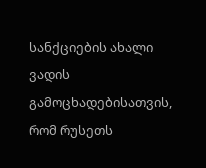სანქციების ახალი ვადის გამოცხადებისათვის, რომ რუსეთს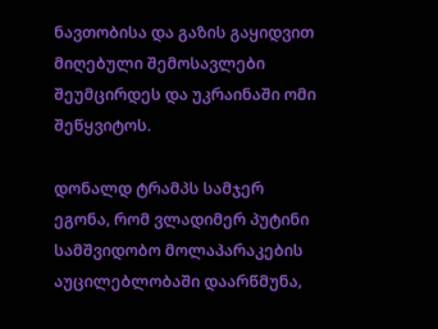ნავთობისა და გაზის გაყიდვით მიღებული შემოსავლები შეუმცირდეს და უკრაინაში ომი შეწყვიტოს.

დონალდ ტრამპს სამჯერ ეგონა, რომ ვლადიმერ პუტინი სამშვიდობო მოლაპარაკების აუცილებლობაში დაარწმუნა,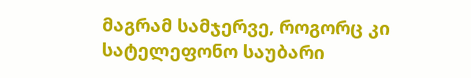მაგრამ სამჯერვე, როგორც კი სატელეფონო საუბარი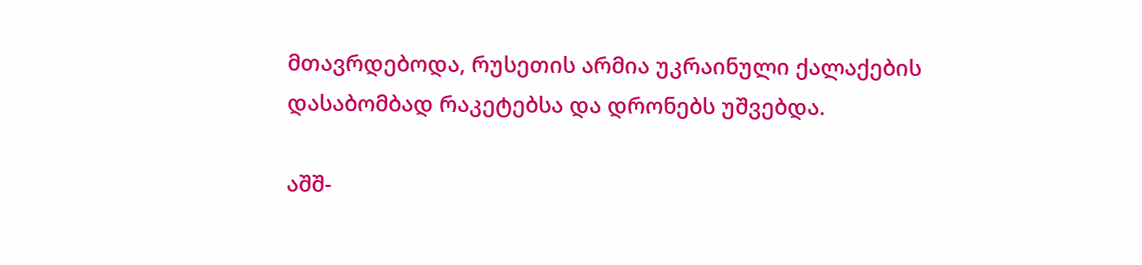მთავრდებოდა, რუსეთის არმია უკრაინული ქალაქების დასაბომბად რაკეტებსა და დრონებს უშვებდა.

აშშ-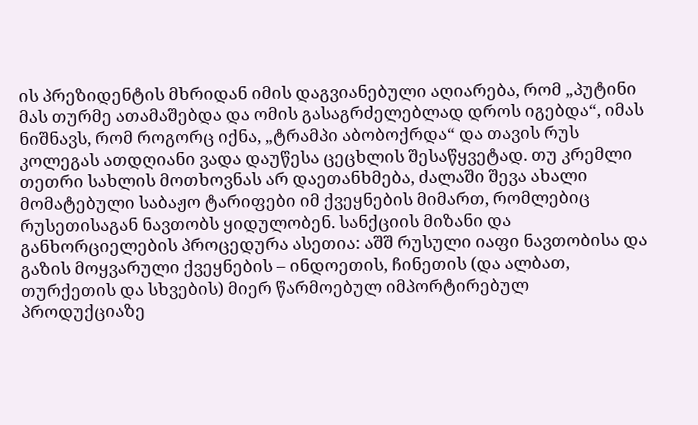ის პრეზიდენტის მხრიდან იმის დაგვიანებული აღიარება, რომ „პუტინი მას თურმე ათამაშებდა და ომის გასაგრძელებლად დროს იგებდა“, იმას ნიშნავს, რომ როგორც იქნა, „ტრამპი აბობოქრდა“ და თავის რუს კოლეგას ათდღიანი ვადა დაუწესა ცეცხლის შესაწყვეტად. თუ კრემლი თეთრი სახლის მოთხოვნას არ დაეთანხმება, ძალაში შევა ახალი მომატებული საბაჟო ტარიფები იმ ქვეყნების მიმართ, რომლებიც რუსეთისაგან ნავთობს ყიდულობენ. სანქციის მიზანი და განხორციელების პროცედურა ასეთია: აშშ რუსული იაფი ნავთობისა და გაზის მოყვარული ქვეყნების – ინდოეთის, ჩინეთის (და ალბათ, თურქეთის და სხვების) მიერ წარმოებულ იმპორტირებულ პროდუქციაზე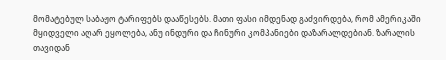მომატებულ საბაჟო ტარიფებს დააწესებს. მათი ფასი იმდენად გაძვირდება, რომ ამერიკაში მყიდველი აღარ ეყოლება, ანუ ინდური და ჩინური კომპანიები დაზარალდებიან. ზარალის თავიდან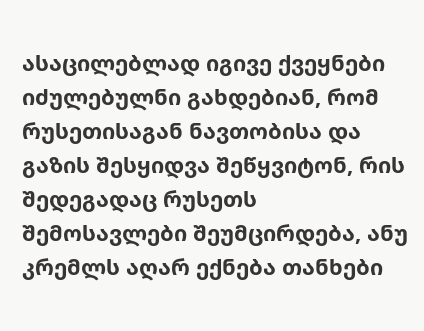ასაცილებლად იგივე ქვეყნები იძულებულნი გახდებიან, რომ რუსეთისაგან ნავთობისა და გაზის შესყიდვა შეწყვიტონ, რის შედეგადაც რუსეთს შემოსავლები შეუმცირდება, ანუ კრემლს აღარ ექნება თანხები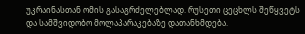უკრაინასთან ომის გასაგრძელებლად. რუსეთი ცეცხლს შეწყვეტს და სამშვიდობო მოლაპარაკებაზე დათანხმდება.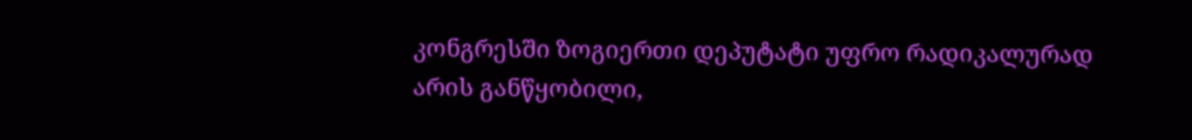კონგრესში ზოგიერთი დეპუტატი უფრო რადიკალურად არის განწყობილი,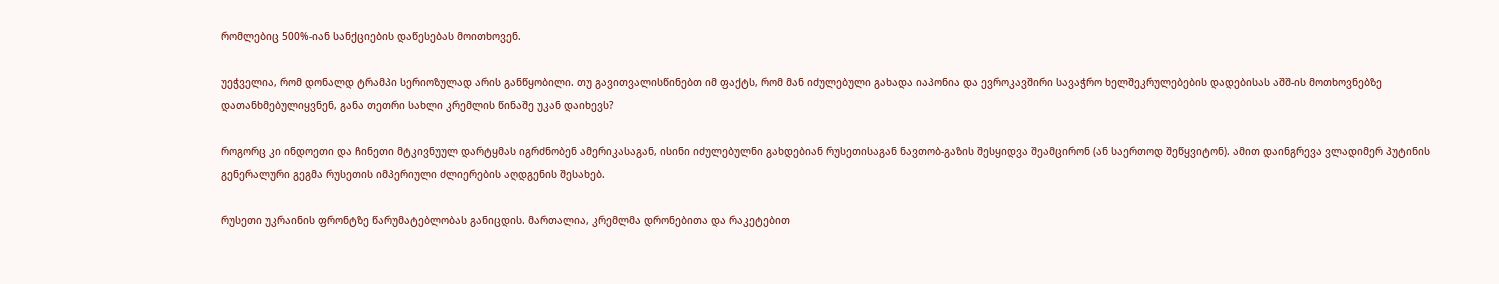რომლებიც 500%-იან სანქციების დაწესებას მოითხოვენ.

უეჭველია, რომ დონალდ ტრამპი სერიოზულად არის განწყობილი. თუ გავითვალისწინებთ იმ ფაქტს, რომ მან იძულებული გახადა იაპონია და ევროკავშირი სავაჭრო ხელშეკრულებების დადებისას აშშ-ის მოთხოვნებზე დათანხმებულიყვნენ, განა თეთრი სახლი კრემლის წინაშე უკან დაიხევს?

როგორც კი ინდოეთი და ჩინეთი მტკივნუულ დარტყმას იგრძნობენ ამერიკასაგან, ისინი იძულებულნი გახდებიან რუსეთისაგან ნავთობ-გაზის შესყიდვა შეამცირონ (ან საერთოდ შეწყვიტონ). ამით დაინგრევა ვლადიმერ პუტინის გენერალური გეგმა რუსეთის იმპერიული ძლიერების აღდგენის შესახებ.

რუსეთი უკრაინის ფრონტზე წარუმატებლობას განიცდის. მართალია, კრემლმა დრონებითა და რაკეტებით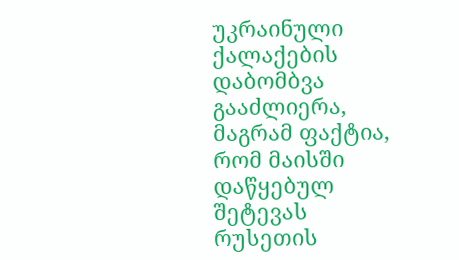უკრაინული ქალაქების დაბომბვა გააძლიერა, მაგრამ ფაქტია, რომ მაისში დაწყებულ შეტევას რუსეთის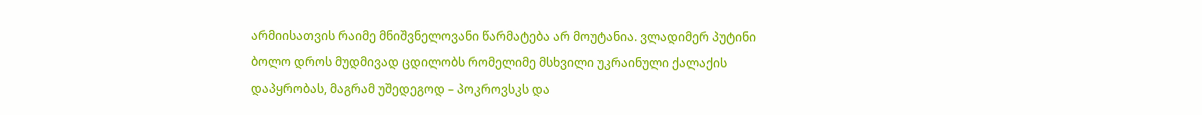არმიისათვის რაიმე მნიშვნელოვანი წარმატება არ მოუტანია. ვლადიმერ პუტინი ბოლო დროს მუდმივად ცდილობს რომელიმე მსხვილი უკრაინული ქალაქის დაპყრობას, მაგრამ უშედეგოდ – პოკროვსკს და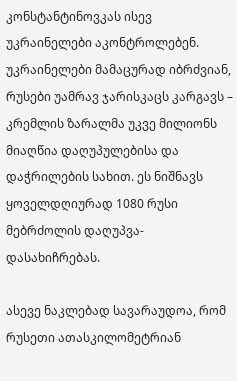კონსტანტინოვკას ისევ უკრაინელები აკონტროლებენ. უკრაინელები მამაცურად იბრძვიან, რუსები უამრავ ჯარისკაცს კარგავს – კრემლის ზარალმა უკვე მილიონს მიაღწია დაღუპულებისა და დაჭრილების სახით. ეს ნიშნავს ყოველდღიურად 1080 რუსი მებრძოლის დაღუპვა-დასახიჩრებას.

ასევე ნაკლებად სავარაუდოა, რომ რუსეთი ათასკილომეტრიან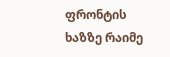ფრონტის ხაზზე რაიმე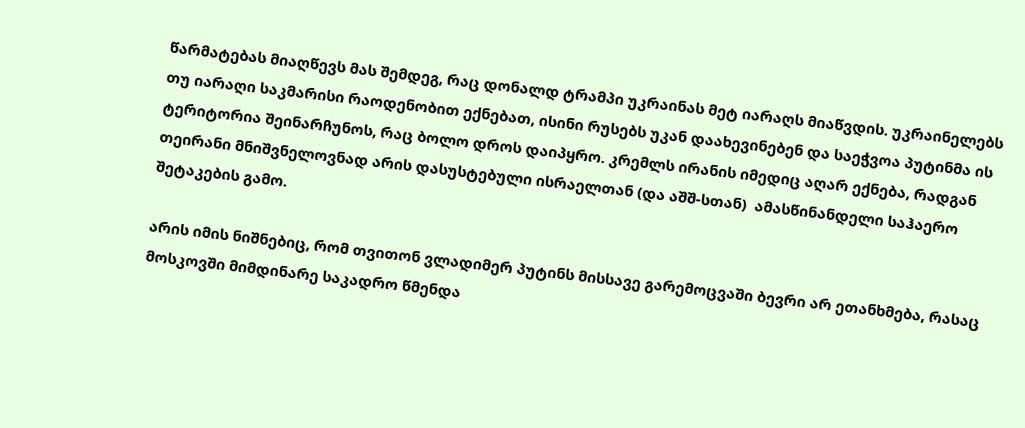წარმატებას მიაღწევს მას შემდეგ, რაც დონალდ ტრამპი უკრაინას მეტ იარაღს მიაწვდის. უკრაინელებს თუ იარაღი საკმარისი რაოდენობით ექნებათ, ისინი რუსებს უკან დაახევინებენ და საეჭვოა პუტინმა ის ტერიტორია შეინარჩუნოს, რაც ბოლო დროს დაიპყრო. კრემლს ირანის იმედიც აღარ ექნება, რადგან თეირანი მნიშვნელოვნად არის დასუსტებული ისრაელთან (და აშშ-სთან)  ამასწინანდელი საჰაერო შეტაკების გამო.

არის იმის ნიშნებიც, რომ თვითონ ვლადიმერ პუტინს მისსავე გარემოცვაში ბევრი არ ეთანხმება, რასაც მოსკოვში მიმდინარე საკადრო წმენდა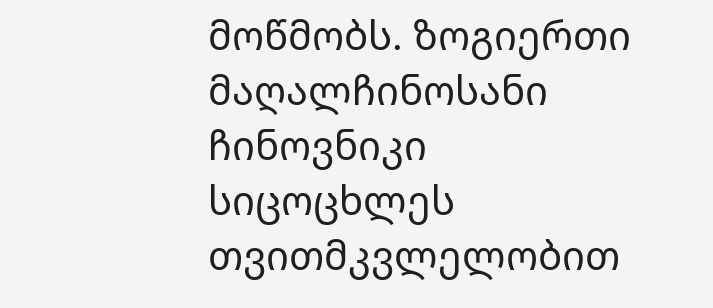მოწმობს. ზოგიერთი მაღალჩინოსანი ჩინოვნიკი სიცოცხლეს თვითმკვლელობით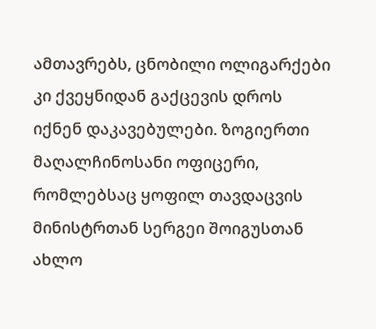ამთავრებს, ცნობილი ოლიგარქები კი ქვეყნიდან გაქცევის დროს იქნენ დაკავებულები. ზოგიერთი მაღალჩინოსანი ოფიცერი, რომლებსაც ყოფილ თავდაცვის მინისტრთან სერგეი შოიგუსთან ახლო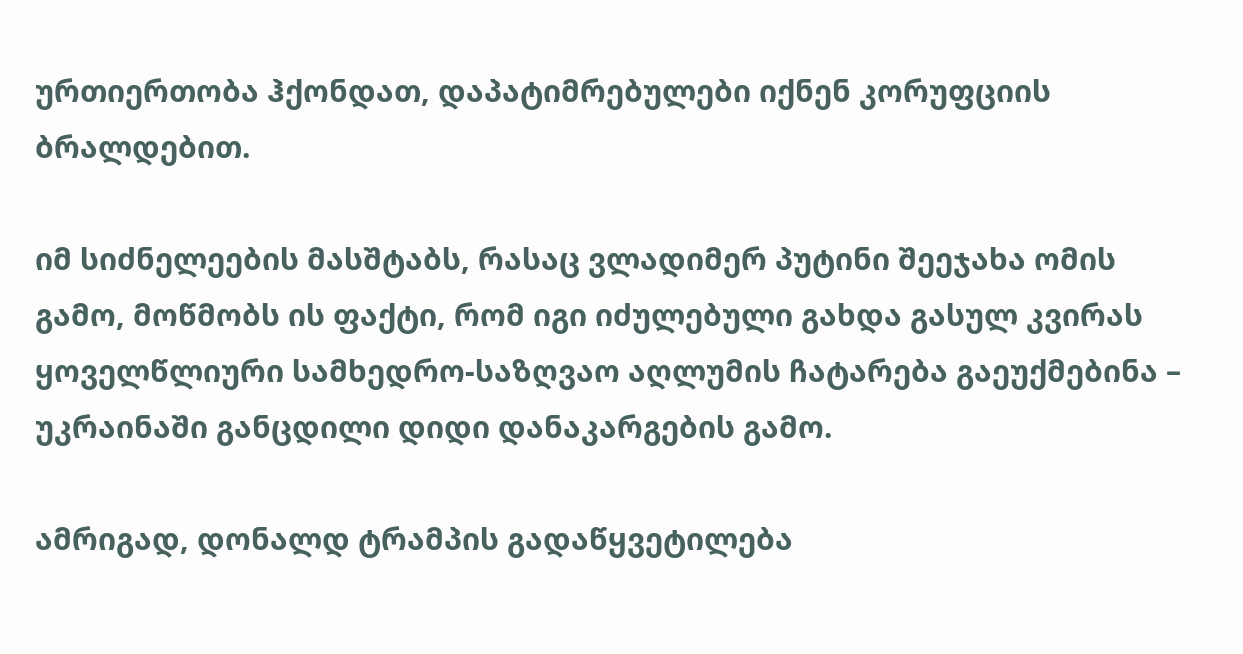ურთიერთობა ჰქონდათ, დაპატიმრებულები იქნენ კორუფციის ბრალდებით.

იმ სიძნელეების მასშტაბს, რასაც ვლადიმერ პუტინი შეეჯახა ომის გამო, მოწმობს ის ფაქტი, რომ იგი იძულებული გახდა გასულ კვირას ყოველწლიური სამხედრო-საზღვაო აღლუმის ჩატარება გაეუქმებინა – უკრაინაში განცდილი დიდი დანაკარგების გამო.

ამრიგად, დონალდ ტრამპის გადაწყვეტილება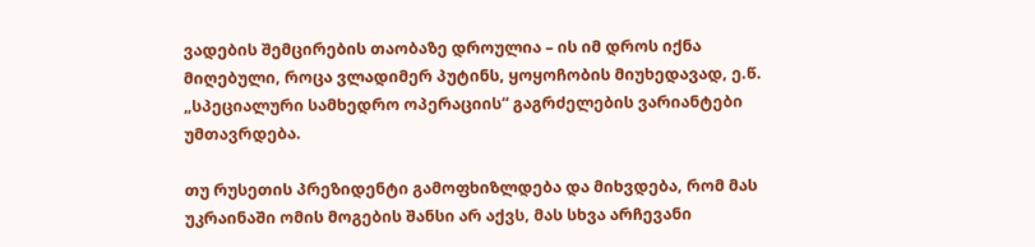ვადების შემცირების თაობაზე დროულია – ის იმ დროს იქნა მიღებული, როცა ვლადიმერ პუტინს, ყოყოჩობის მიუხედავად, ე.წ. „სპეციალური სამხედრო ოპერაციის“ გაგრძელების ვარიანტები უმთავრდება.

თუ რუსეთის პრეზიდენტი გამოფხიზლდება და მიხვდება, რომ მას უკრაინაში ომის მოგების შანსი არ აქვს, მას სხვა არჩევანი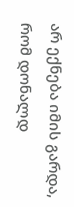არ ექნება იმის გარდა, რომ დონალდ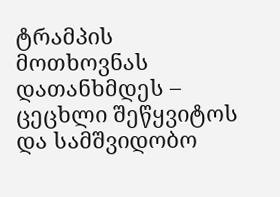ტრამპის მოთხოვნას დათანხმდეს – ცეცხლი შეწყვიტოს და სამშვიდობო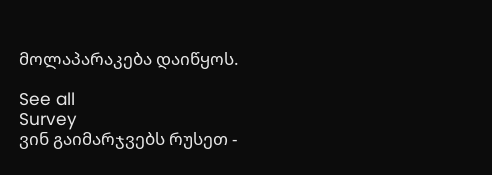მოლაპარაკება დაიწყოს.

See all
Survey
ვინ გაიმარჯვებს რუსეთ -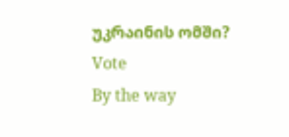უკრაინის ომში?
Vote
By the way